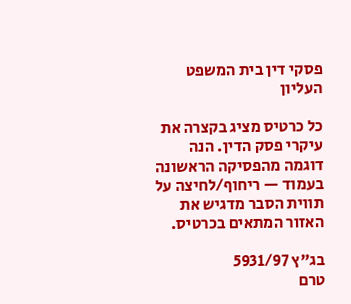פסקי דין בית המשפט העליון

כל כרטיס מציג בקצרה את עיקרי פסק הדין. הנה דוגמה מהפסיקה הראשונה בעמוד — ריחוף/לחיצה על תווית הסבר מדגיש את האזור המתאים בכרטיס.

בג"ץ 5931/97
טרם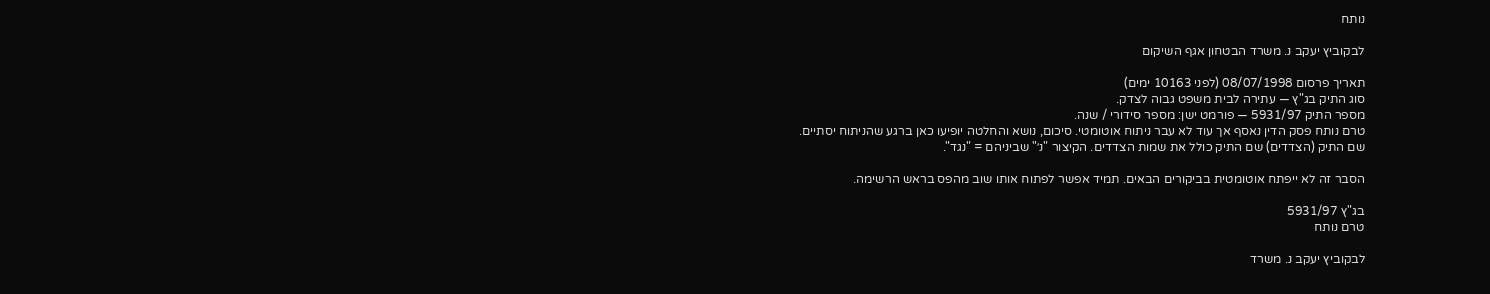נותח

לבקוביץ יעקב נ. משרד הבטחון אגף השיקום

תאריך פרסום 08/07/1998 (לפני 10163 ימים)
סוג התיק בג"ץ — עתירה לבית משפט גבוה לצדק.
מספר התיק 5931/97 — פורמט ישן: מספר סידורי / שנה.
טרם נותח פסק הדין נאסף אך עוד לא עבר ניתוח אוטומטי. סיכום, נושא והחלטה יופיעו כאן ברגע שהניתוח יסתיים.
שם התיק (הצדדים) שם התיק כולל את שמות הצדדים. הקיצור "נ׳" שביניהם = "נגד".

הסבר זה לא ייפתח אוטומטית בביקורים הבאים. תמיד אפשר לפתוח אותו שוב מהפס בראש הרשימה.

בג"ץ 5931/97
טרם נותח

לבקוביץ יעקב נ. משרד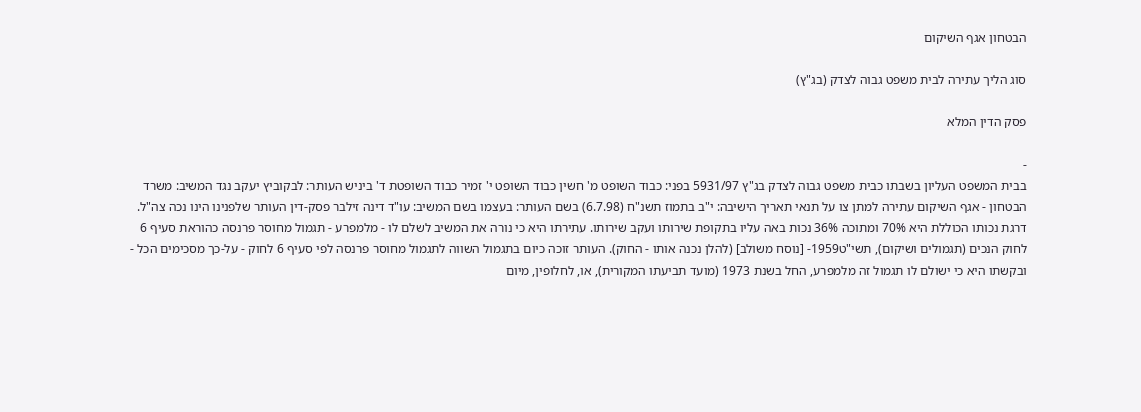הבטחון אגף השיקום

סוג הליך עתירה לבית משפט גבוה לצדק (בג"ץ)

פסק הדין המלא

-
בבית המשפט העליון בשבתו כבית משפט גבוה לצדק בג"ץ 5931/97 בפני: כבוד השופט מ' חשין כבוד השופט י' זמיר כבוד השופטת ד' ביניש העותר: לבקוביץ יעקב נגד המשיב: משרד הבטחון - אגף השיקום עתירה למתן צו על תנאי תאריך הישיבה: י"ב בתמוז תשנ"ח (6.7.98) בשם העותר: בעצמו בשם המשיב: עו"ד דינה זילבר פסק-דין העותר שלפנינו הינו נכה צה"ל. דרגת נכותו הכוללת היא 70% ומתוכה 36% נכות באה עליו בתקופת שירותו ועקב שירותו. עתירתו היא כי נורה את המשיב לשלם לו - מלמפרע - תגמול מחוסר פרנסה כהוראת סעיף 6 לחוק הנכים (תגמולים ושיקום), תשי"ט1959- [נוסח משולב] (להלן נכנה אותו - החוק). העותר זוכה כיום בתגמול השווה לתגמול מחוסר פרנסה לפי סעיף 6 לחוק - על-כך מסכימים הכל - ובקשתו היא כי ישולם לו תגמול זה מלמפרע, החל בשנת 1973 (מועד תביעתו המקורית), או, לחלופין, מיום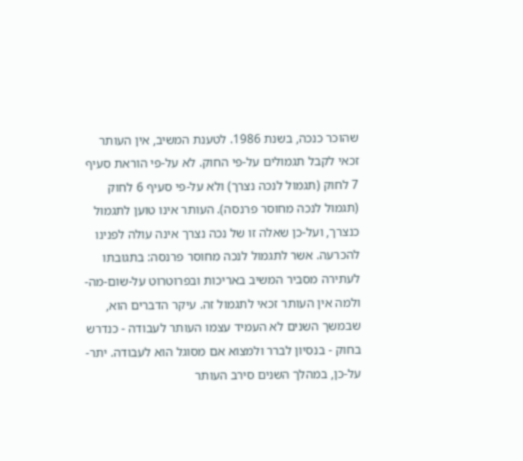שהוכר כנכה, בשנת 1986. לטענת המשיב, אין העותר זכאי לקבל תגמולים על-פי החוק. לא על-פי הוראת סעיף 7 לחוק (תגמול לנכה נצרך) ולא על-פי סעיף 6 לחוק (תגמול לנכה מחוסר פרנסה). העותר אינו טוען לתגמול כנצרך, ועל-כן שאלה זו של נכה נצרך אינה עולה לפנינו להכרעה. אשר לתגמול לנכה מחוסר פרנסה: בתגובתו לעתירה מסביר המשיב באריכות ובפרוטרוט על-שום-מה-ולמה אין העותר זכאי לתגמול זה. עיקר הדברים הוא, שבמשך השנים לא העמיד עצמו העותר לעבודה - כנדרש בחוק - בנסיון לברר ולמצוא אם מסוגל הוא לעבודה. יתר-על-כן, במהלך השנים סירב העותר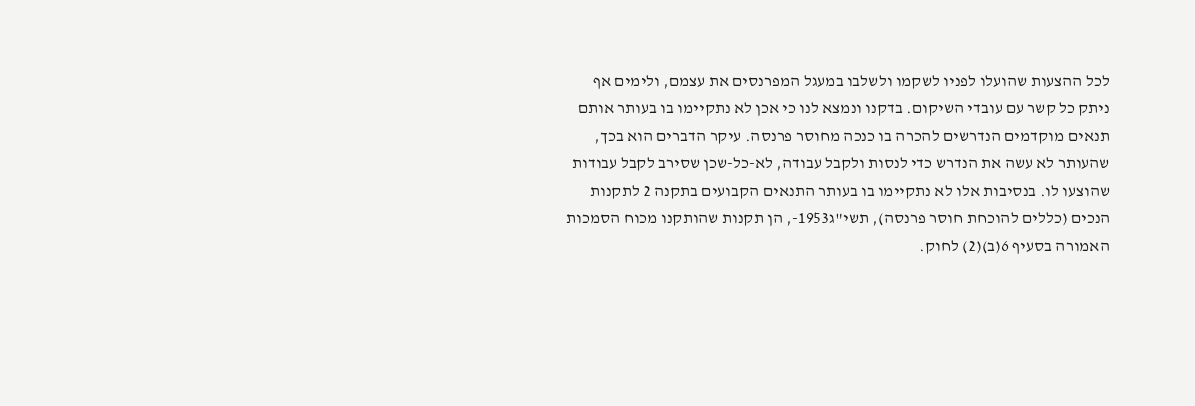לכל ההצעות שהועלו לפניו לשקמו ולשלבו במעגל המפרנסים את עצמם, ולימים אף ניתק כל קשר עם עובדי השיקום. בדקנו ונמצא לנו כי אכן לא נתקיימו בו בעותר אותם תנאים מוקדמים הנדרשים להכרה בו כנכה מחוסר פרנסה. עיקר הדברים הוא בכך, שהעותר לא עשה את הנדרש כדי לנסות ולקבל עבודה, לא-כל-שכן שסירב לקבל עבודות שהוצעו לו. בנסיבות אלו לא נתקיימו בו בעותר התנאים הקבועים בתקנה 2 לתקנות הנכים (כללים להוכחת חוסר פרנסה), תשי"ג1953-, הן תקנות שהותקנו מכוח הסמכות האמורה בסעיף 6(ב)(2) לחוק.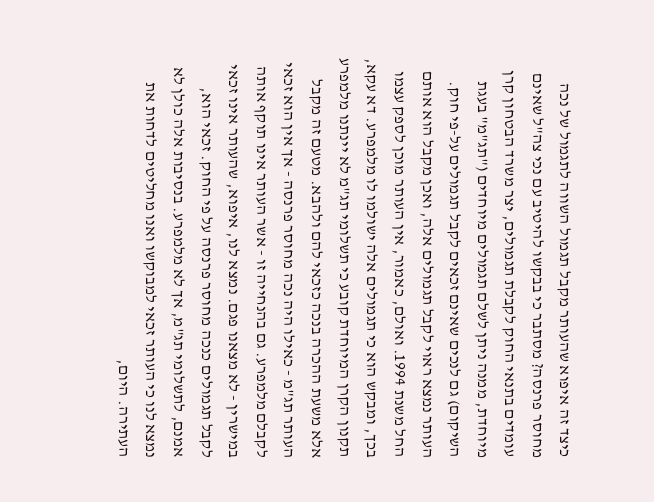כיצד זה איפוא שהעותר מקבל תגמול השווה לתגמול של נכה מחוסר פרנסה? מסתבר כי בבקשו להיטיב עם נכי צה"ל שאינם עומדים בתנאי החוק לקבלת תגמולים, יצר משרד הבטחון קרן מיוחדת, ממנה ניתן לשלם תגמולים מיוחדים ("תג"מ" בעגת השיקום) גם לנכים שאינם זכאים לקבל תגמולים על-פי חוק. העותר נמצא ראוי לקבל תגמולים אלה, ואכן מקבל הוא אותם החל משנת 1994. ואולם, כאמור, אין העותר מוכן לספק עצמו בכך, ומבקש הוא כי תגמולים אלה ישולמו לו מלמפרע. דא עקא, תקנון הקרן המיוחדת קובע כי תשלומי תג"מ לא יינתנו מלמפרע אלא משעת ההכרה בנכה כזכאי להם ולהבא. מטעם זה מקבל העותר תג"מ - כאילו היה נכה מחוסר פרנסה - אך אין הוא זכאי לקבלם מלמפרע. גם בהנחייה זו - אשר העותר אינו תוקף אותה במישרין - לא מצאנו פגם. נמצא לנו, איפוא, שהעותר אינו זכאי לקבל תגמולים כנכה מחוסר פרנסה על פי החוק. זכאי הוא, אמנם, לתשלומי תג"מ, אך לא מלמפרע. בנסיבות אלה כולן לא נמצא לנו כי העותר זכאי למבוקשו ואנו מחליטים לדחות את העתירה. היום,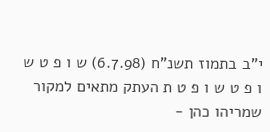י"ב בתמוז תשנ"ח (6.7.98) ש ו פ ט ש ו פ ט ש ו פ ט ת העתק מתאים למקור שמריהו כהן -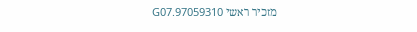מזכיר ראשי 97059310.G07